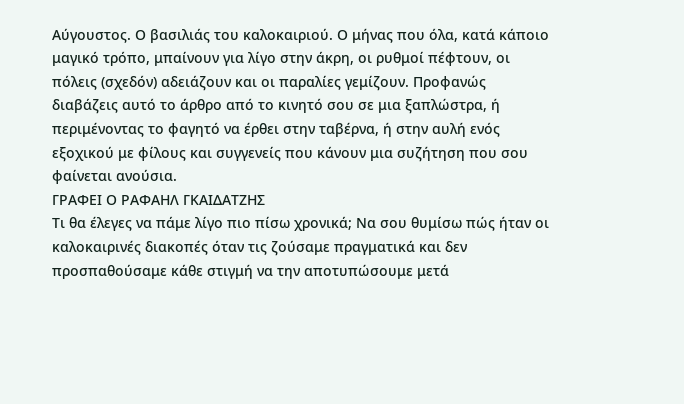Αύγουστος. Ο βασιλιάς του καλοκαιριού. Ο μήνας που όλα, κατά κάποιο μαγικό τρόπο, μπαίνουν για λίγο στην άκρη, οι ρυθμοί πέφτουν, οι πόλεις (σχεδόν) αδειάζουν και οι παραλίες γεμίζουν. Προφανώς διαβάζεις αυτό το άρθρο από το κινητό σου σε μια ξαπλώστρα, ή περιμένοντας το φαγητό να έρθει στην ταβέρνα, ή στην αυλή ενός εξοχικού με φίλους και συγγενείς που κάνουν μια συζήτηση που σου φαίνεται ανούσια.
ΓΡΑΦΕΙ Ο ΡΑΦΑΗΛ ΓΚΑΙΔΑΤΖΗΣ
Τι θα έλεγες να πάμε λίγο πιο πίσω χρονικά; Να σου θυμίσω πώς ήταν οι καλοκαιρινές διακοπές όταν τις ζούσαμε πραγματικά και δεν προσπαθούσαμε κάθε στιγμή να την αποτυπώσουμε μετά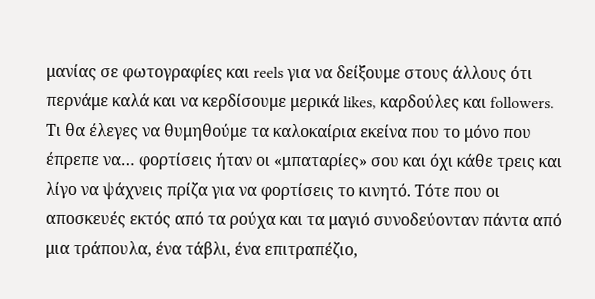μανίας σε φωτογραφίες και reels για να δείξουμε στους άλλους ότι περνάμε καλά και να κερδίσουμε μερικά likes, καρδούλες και followers.
Τι θα έλεγες να θυμηθούμε τα καλοκαίρια εκείνα που το μόνο που έπρεπε να… φορτίσεις ήταν οι «μπαταρίες» σου και όχι κάθε τρεις και λίγο να ψάχνεις πρίζα για να φορτίσεις το κινητό. Τότε που οι αποσκευές εκτός από τα ρούχα και τα μαγιό συνοδεύονταν πάντα από μια τράπουλα, ένα τάβλι, ένα επιτραπέζιο,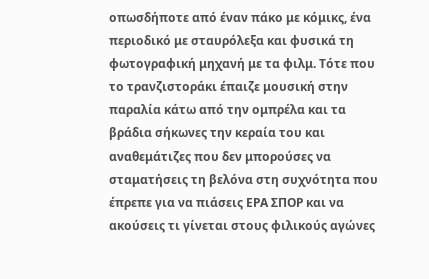οπωσδήποτε από έναν πάκο με κόμικς, ένα περιοδικό με σταυρόλεξα και φυσικά τη φωτογραφική μηχανή με τα φιλμ. Τότε που το τρανζιστοράκι έπαιζε μουσική στην παραλία κάτω από την ομπρέλα και τα βράδια σήκωνες την κεραία του και αναθεμάτιζες που δεν μπορούσες να σταματήσεις τη βελόνα στη συχνότητα που έπρεπε για να πιάσεις ΕΡΑ ΣΠΟΡ και να ακούσεις τι γίνεται στους φιλικούς αγώνες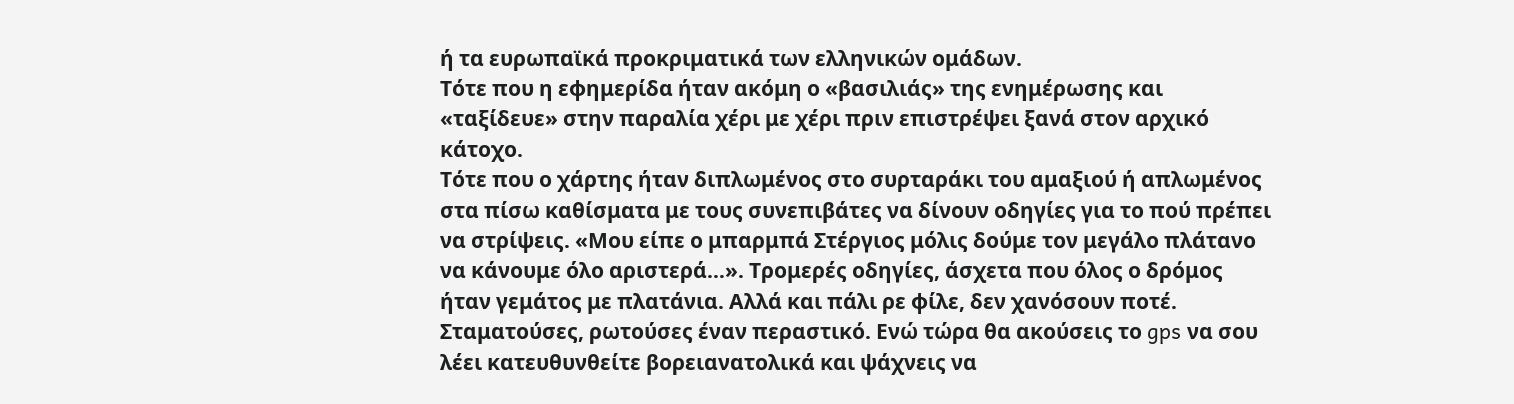ή τα ευρωπαϊκά προκριματικά των ελληνικών ομάδων.
Τότε που η εφημερίδα ήταν ακόμη ο «βασιλιάς» της ενημέρωσης και «ταξίδευε» στην παραλία χέρι με χέρι πριν επιστρέψει ξανά στον αρχικό κάτοχο.
Τότε που ο χάρτης ήταν διπλωμένος στο συρταράκι του αμαξιού ή απλωμένος στα πίσω καθίσματα με τους συνεπιβάτες να δίνουν οδηγίες για το πού πρέπει να στρίψεις. «Μου είπε ο μπαρμπά Στέργιος μόλις δούμε τον μεγάλο πλάτανο να κάνουμε όλο αριστερά…». Τρομερές οδηγίες, άσχετα που όλος ο δρόμος ήταν γεμάτος με πλατάνια. Αλλά και πάλι ρε φίλε, δεν χανόσουν ποτέ.
Σταματούσες, ρωτούσες έναν περαστικό. Ενώ τώρα θα ακούσεις το gps να σου λέει κατευθυνθείτε βορειανατολικά και ψάχνεις να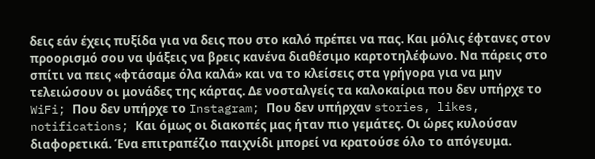δεις εάν έχεις πυξίδα για να δεις που στο καλό πρέπει να πας. Και μόλις έφτανες στον προορισμό σου να ψάξεις να βρεις κανένα διαθέσιμο καρτοτηλέφωνο. Να πάρεις στο σπίτι να πεις «φτάσαμε όλα καλά» και να το κλείσεις στα γρήγορα για να μην τελειώσουν οι μονάδες της κάρτας. Δε νοσταλγείς τα καλοκαίρια που δεν υπήρχε το WiFi; Που δεν υπήρχε το Instagram; Που δεν υπήρχαν stories, likes, notifications; Και όμως οι διακοπές μας ήταν πιο γεμάτες. Οι ώρες κυλούσαν διαφορετικά. Ένα επιτραπέζιο παιχνίδι μπορεί να κρατούσε όλο το απόγευμα.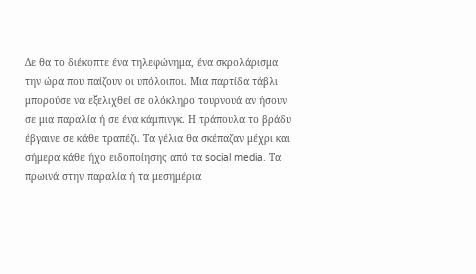Δε θα το διέκοπτε ένα τηλεφώνημα, ένα σκρολάρισμα την ώρα που παίζουν οι υπόλοιποι. Μια παρτίδα τάβλι μπορούσε να εξελιχθεί σε ολόκληρο τουρνουά αν ήσουν σε μια παραλία ή σε ένα κάμπινγκ. Η τράπουλα το βράδυ έβγαινε σε κάθε τραπέζι. Τα γέλια θα σκέπαζαν μέχρι και σήμερα κάθε ήχο ειδοποίησης από τα social media. Τα πρωινά στην παραλία ή τα μεσημέρια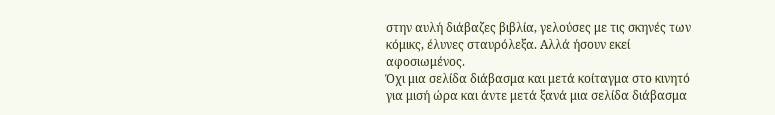στην αυλή διάβαζες βιβλία, γελούσες με τις σκηνές των κόμικς, έλυνες σταυρόλεξα. Αλλά ήσουν εκεί αφοσιωμένος.
Όχι μια σελίδα διάβασμα και μετά κοίταγμα στο κινητό για μισή ώρα και άντε μετά ξανά μια σελίδα διάβασμα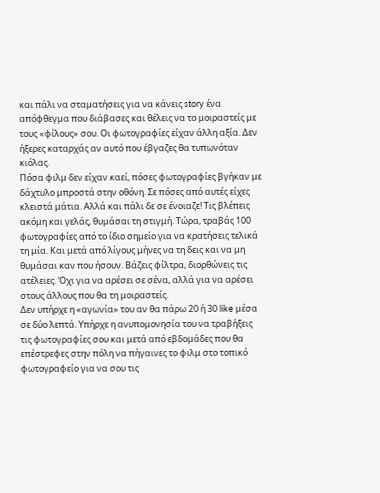και πάλι να σταματήσεις για να κάνεις story ένα απόφθεγμα που διάβασες και θέλεις να το μοιραστείς με τους «φίλους» σου. Οι φωτογραφίες είχαν άλλη αξία. Δεν ήξερες καταρχάς αν αυτό που έβγαζες θα τυπωνόταν κιόλας.
Πόσα φιλμ δεν είχαν καεί, πόσες φωτογραφίες βγήκαν με δάχτυλο μπροστά στην οθόνη. Σε πόσες από αυτές είχες κλειστά μάτια. Αλλά και πάλι δε σε ένοιαζε! Τις βλέπεις ακόμη και γελάς, θυμάσαι τη στιγμή. Τώρα, τραβάς 100 φωτογραφίες από το ίδιο σημείο για να κρατήσεις τελικά τη μία. Και μετά από λίγους μήνες να τη δεις και να μη θυμάσαι καν που ήσουν. Βάζεις φίλτρα, διορθώνεις τις ατέλειες. Όχι για να αρέσει σε σένα, αλλά για να αρέσει στους άλλους που θα τη μοιραστείς.
Δεν υπήρχε η «αγωνία» του αν θα πάρω 20 ή 30 like μέσα σε δύο λεπτά. Υπήρχε η ανυπομονησία του να τραβήξεις τις φωτογραφίες σου και μετά από εβδομάδες που θα επέστρεφες στην πόλη να πήγαινες το φιλμ στο τοπικό φωτογραφείο για να σου τις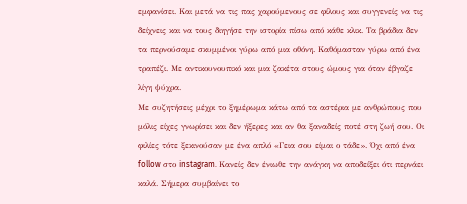εμφανίσει. Και μετά να τις πας χαρούμενους σε φίλους και συγγενείς να τις δείχνεις και να τους διηγήσε την ιστορία πίσω από κάθε κλικ. Τα βράδια δεν τα περνούσαμε σκυμμένοι γύρω από μια οθόνη. Καθόμασταν γύρω από ένα τραπέζι. Με αντικουνουπικό και μια ζακέτα στους ώμους για όταν έβγαζε λίγη ψύχρα.
Με συζητήσεις μέχρι το ξημέρωμα κάτω από τα αστέρια με ανθρώπους που μόλις είχες γνωρίσει και δεν ήξερες και αν θα ξαναδείς ποτέ στη ζωή σου. Οι φιλίες τότε ξεκινούσαν με ένα απλό «Γεια σου είμαι ο τάδε». Όχι από ένα follow στο instagram. Κανείς δεν ένιωθε την ανάγκη να αποδείξει ότι περνάει καλά. Σήμερα συμβαίνει το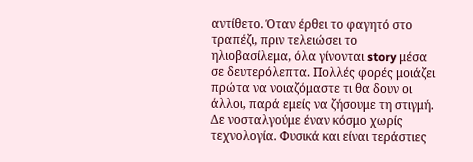αντίθετο. Όταν έρθει το φαγητό στο τραπέζι, πριν τελειώσει το ηλιοβασίλεμα, όλα γίνονται story μέσα σε δευτερόλεπτα. Πολλές φορές μοιάζει πρώτα να νοιαζόμαστε τι θα δουν οι άλλοι, παρά εμείς να ζήσουμε τη στιγμή.
Δε νοσταλγούμε έναν κόσμο χωρίς τεχνολογία. Φυσικά και είναι τεράστιες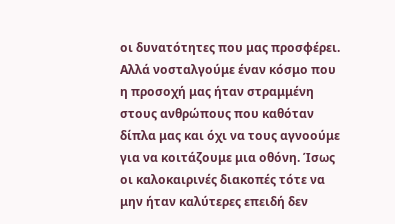οι δυνατότητες που μας προσφέρει. Αλλά νοσταλγούμε έναν κόσμο που η προσοχή μας ήταν στραμμένη στους ανθρώπους που καθόταν δίπλα μας και όχι να τους αγνοούμε για να κοιτάζουμε μια οθόνη. Ίσως οι καλοκαιρινές διακοπές τότε να μην ήταν καλύτερες επειδή δεν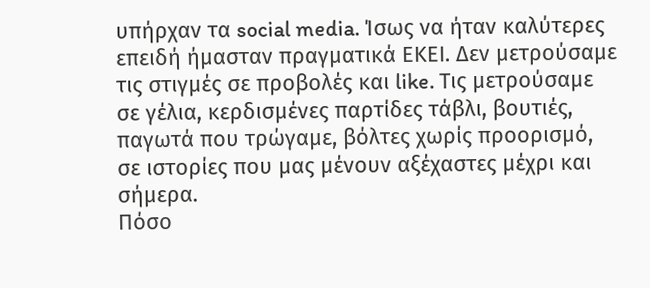υπήρχαν τα social media. Ίσως να ήταν καλύτερες επειδή ήμασταν πραγματικά ΕΚΕΙ. Δεν μετρούσαμε τις στιγμές σε προβολές και like. Τις μετρούσαμε σε γέλια, κερδισμένες παρτίδες τάβλι, βουτιές, παγωτά που τρώγαμε, βόλτες χωρίς προορισμό, σε ιστορίες που μας μένουν αξέχαστες μέχρι και σήμερα.
Πόσο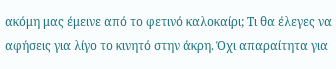ακόμη μας έμεινε από το φετινό καλοκαίρι; Τι θα έλεγες να αφήσεις για λίγο το κινητό στην άκρη. Όχι απαραίτητα για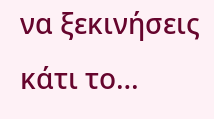να ξεκινήσεις κάτι το…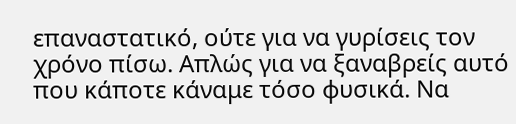επαναστατικό, ούτε για να γυρίσεις τον χρόνο πίσω. Απλώς για να ξαναβρείς αυτό που κάποτε κάναμε τόσο φυσικά. Να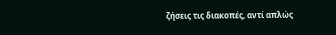ζήσεις τις διακοπές, αντί απλώς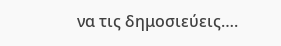να τις δημοσιεύεις….